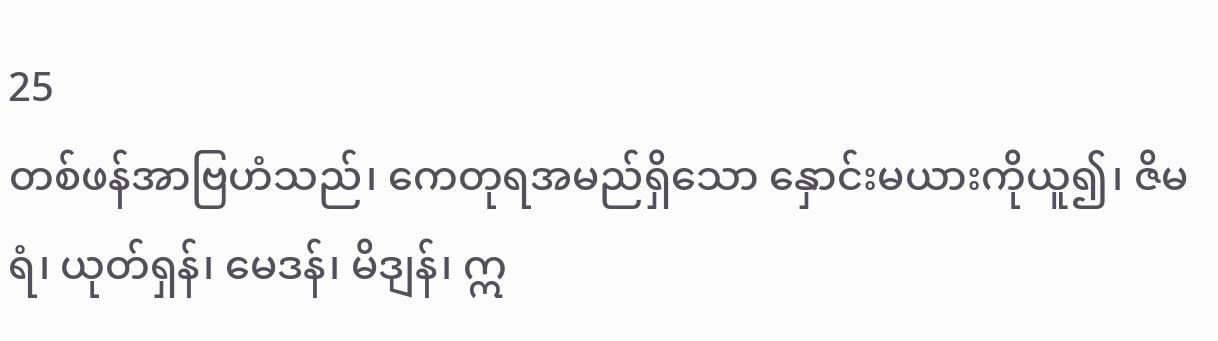25
တစ်ဖန်အာဗြဟံသည်၊ ကေတုရအမည်ရှိသော နှောင်းမယားကိုယူ၍၊ ဇိမရံ၊ ယုတ်ရှန်၊ မေဒန်၊ မိဒျန်၊ ဣ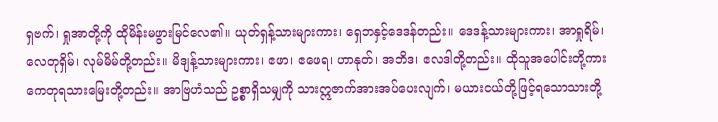ရှဗက်၊ ရှုအာတို့ကို ထိုမိန်းမဖွားမြင်လေ၏။ ယုတ်ရှန့်သားများကား၊ ရှေဘနှင့်ဒေဒန်တည်း။ ဒေဒန့်သားများကား၊ အာရှုရိမ်၊ လေတုရှိမ်၊ လုမ်မိမ်တို့တည်း။ မိဒျန့်သားများကား၊ ဧဖာ၊ ဧဖေရ၊ ဟာနုတ်၊ အဘိဒ၊ ဧလဒါတို့တည်း။ ထိုသူအပေါင်းတို့ကား ကေတုရသားမြေးတို့တည်း။ အာဗြဟံသည် ဥစ္စာရှိသမျှကို သားဣဇာက်အားအပ်ပေးလျက်၊ မယားငယ်တို့ဖြင့်ရသောသားတို့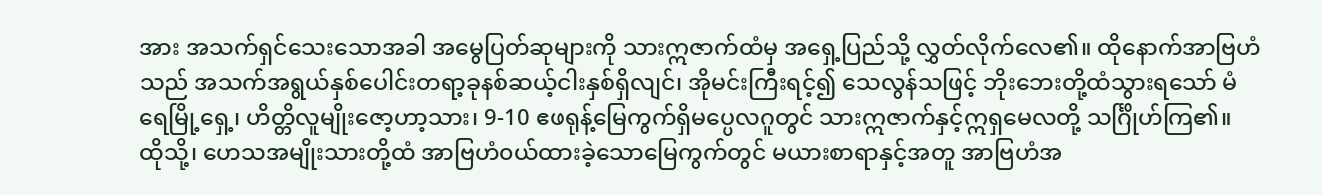အား အသက်ရှင်သေးသောအခါ အမွေပြတ်ဆုများကို သားဣဇာက်ထံမှ အရှေ့ပြည်သို့ လွှတ်လိုက်လေ၏။ ထိုနောက်အာဗြဟံသည် အသက်အရွယ်နှစ်ပေါင်းတရာ့ခုနစ်ဆယ့်ငါးနှစ်ရှိလျင်၊ အိုမင်းကြီးရင့်၍ သေလွန်သဖြင့် ဘိုးဘေးတို့ထံသွားရသော် မံရေမြို့ရှေ့၊ ဟိတ္တိလူမျိုးဇော့ဟာ့သား၊ 9-10 ဧဖရုန့်မြေကွက်ရှိမပ္ပေလဂူတွင် သားဣဇာက်နှင့်ဣရှမေလတို့ သင်္ဂြိုဟ်ကြ၏။ ထိုသို့၊ ဟေသအမျိုးသားတို့ထံ အာဗြဟံ၀ယ်ထားခဲ့သောမြေကွက်တွင် မယားစာရာနှင့်အတူ အာဗြဟံအ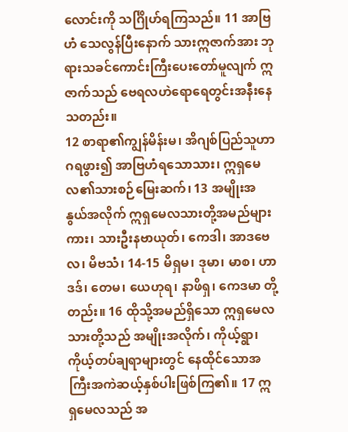လောင်းကို သင်္ဂြိုဟ်ရကြသည်။ 11 အာဗြဟံ သေလွန်ပြီးနောက် သားဣဇာက်အား ဘုရားသခင်ကောင်းကြီးပေးတော်မူလျက် ဣဇာက်သည် ဗေရလဟဲရောရေတွင်းအနီးနေသတည်း။
12 စာရာ၏ကျွန်မိန်းမ၊ အိဂျစ်ပြည်သူဟာဂရဖွား၍ အာဗြဟံရသောသား၊ ဣရှမေလ၏သားစဉ်မြေးဆက်၊ 13 အမျိုးအနွယ်အလိုက် ဣရှမေလသားတို့အမည်များကား၊ သားဦးနဗာယုတ်၊ ကေဒါ၊ အာဒဗေလ၊ မိဗသံ၊ 14-15 မိရှမ၊ ဒုမာ၊ မာစ၊ ဟာဒဒ်၊ တေမ၊ ယေဟုရ၊ နာဖိရှ၊ ကေဒမာ တို့တည်း။ 16 ထိုသို့အမည်ရှိသော ဣရှမေလသားတို့သည် အမျိုးအလိုက်၊ ကိုယ့်ရွာ၊ ကိုယ့်တပ်ချရာများတွင် နေထိုင်သောအကြီးအကဲဆယ့်နှစ်ပါးဖြစ်ကြ၏။ 17 ဣရှမေလသည် အ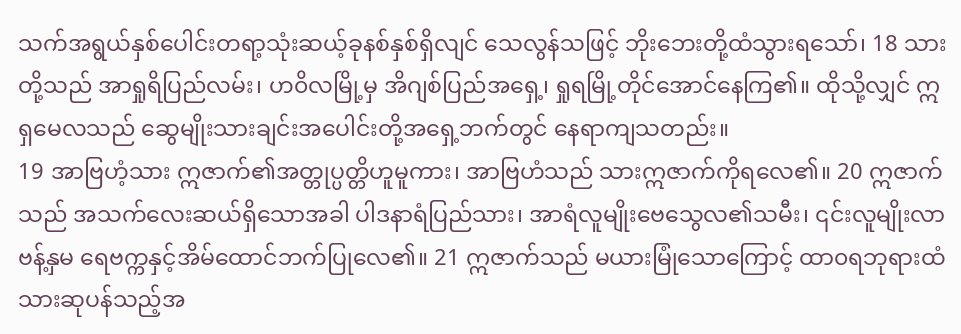သက်အရွယ်နှစ်ပေါင်းတရာ့သုံးဆယ့်ခုနစ်နှစ်ရှိလျင် သေလွန်သဖြင့် ဘိုးဘေးတို့ထံသွားရသော်၊ 18 သားတို့သည် အာရှုရိပြည်လမ်း၊ ဟ၀ိလမြို့မှ အိဂျစ်ပြည်အရှေ့၊ ရှုရမြို့တိုင်အောင်နေကြ၏။ ထိုသို့လျှင် ဣရှမေလသည် ဆွေမျိုးသားချင်းအပေါင်းတို့အရှေ့ဘက်တွင် နေရာကျသတည်း။
19 အာဗြဟံ့သား ဣဇာက်၏အတ္တုပ္ပတ္တိဟူမူကား၊ အာဗြဟံသည် သားဣဇာက်ကိုရလေ၏။ 20 ဣဇာက်သည် အသက်လေးဆယ်ရှိသောအခါ ပါဒနာရံပြည်သား၊ အာရံလူမျိုးဗေသွေလ၏သမီး၊ ၎င်းလူမျိုးလာဗန့်နှမ ရေဗက္ကနှင့်အိမ်ထောင်ဘက်ပြုလေ၏။ 21 ဣဇာက်သည် မယားမြုံသောကြောင့် ထာ၀ရဘုရားထံသားဆုပန်သည့်အ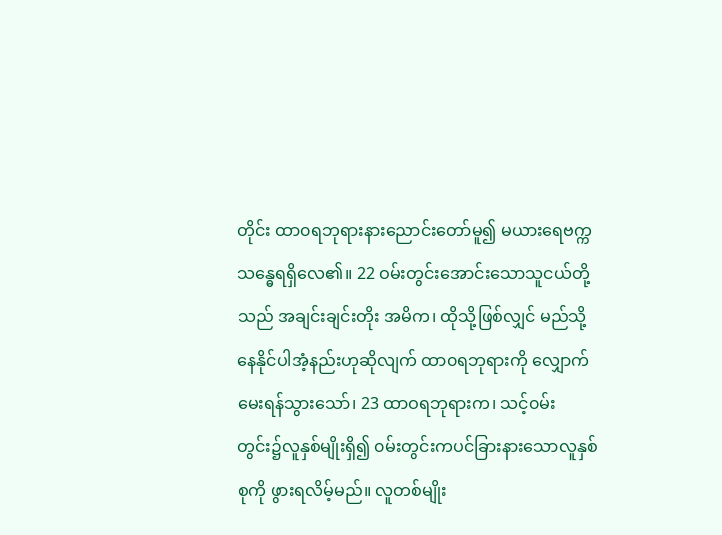တိုင်း ထာ၀ရဘုရားနားညောင်းတော်မူ၍ မယားရေဗက္ကသန္ဓေရရှိလေ၏။ 22 ဝမ်းတွင်းအောင်းသောသူငယ်တို့သည် အချင်းချင်းတိုး အမိက၊ ထိုသို့ဖြစ်လျှင် မည်သို့နေနိုင်ပါအံ့နည်းဟုဆိုလျက် ထာ၀ရဘုရားကို လျှောက်မေးရန်သွားသော်၊ 23 ထာဝရဘုရားက၊ သင့်၀မ်းတွင်း၌လူနှစ်မျိုးရှိ၍ ၀မ်းတွင်းကပင်ခြားနားသောလူနှစ်စုကို ဖွားရလိမ့်မည်။ လူတစ်မျိုး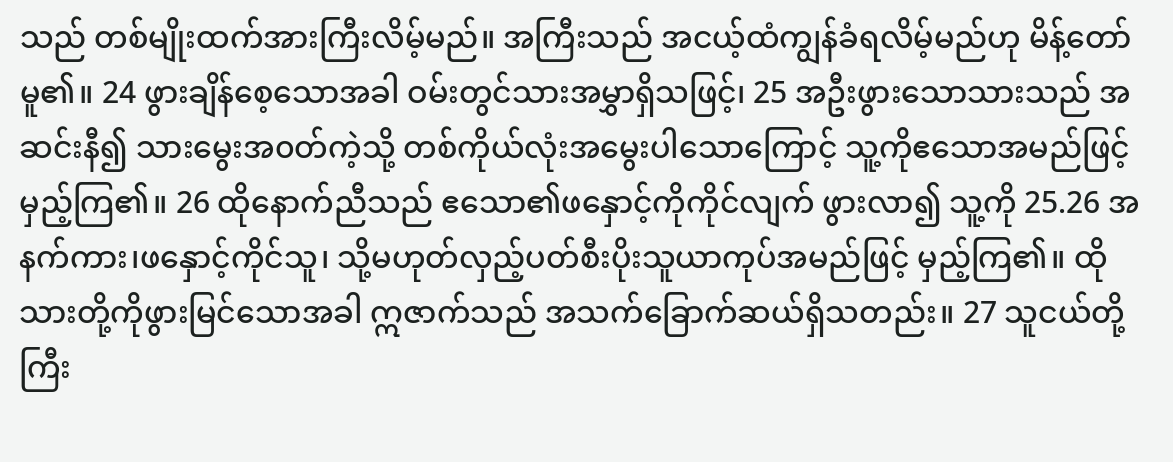သည် တစ်မျိုးထက်အားကြီးလိမ့်မည်။ အကြီးသည် အငယ့်ထံကျွန်ခံရလိမ့်မည်ဟု မိန့်တော်မူ၏။ 24 ဖွားချိန်စေ့သောအခါ ဝမ်းတွင်သားအမွှာရှိသဖြင့်၊ 25 အဦးဖွားသောသားသည် အဆင်းနီ၍ သားမွေးအ၀တ်ကဲ့သို့ တစ်ကိုယ်လုံးအမွေးပါသောကြောင့် သူ့ကိုဧသောအမည်ဖြင့် မှည့်ကြ၏။ 26 ထိုနောက်ညီသည် ဧသော၏ဖနှောင့်ကိုကိုင်လျက် ဖွားလာ၍ သူ့ကို 25.26 အနက်ကား၊ဖနှောင့်ကိုင်သူ၊ သို့မဟုတ်လှည့်ပတ်စီးပိုးသူယာကုပ်အမည်ဖြင့် မှည့်ကြ၏။ ထိုသားတို့ကိုဖွားမြင်သောအခါ ဣဇာက်သည် အသက်ခြောက်ဆယ်ရှိသတည်း။ 27 သူငယ်တို့ကြီး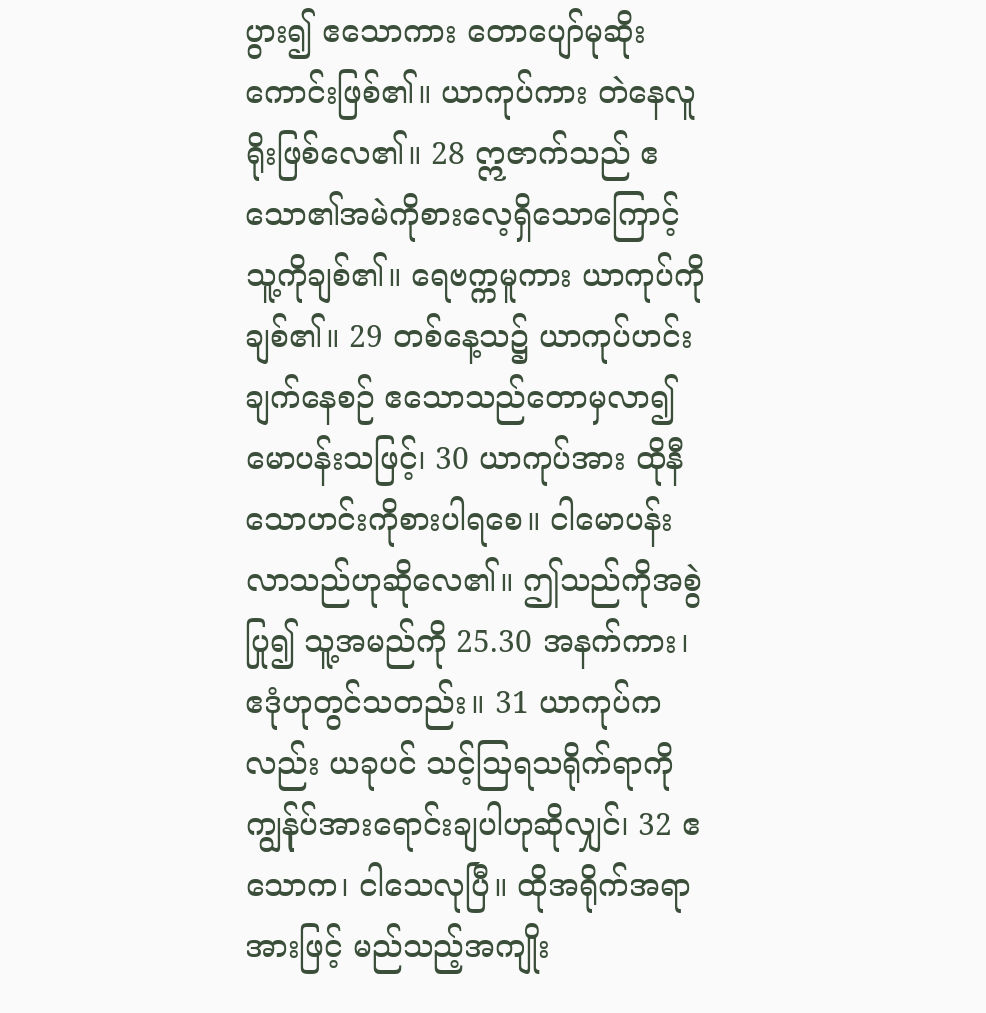ပွား၍ ဧသောကား တောပျော်မုဆိုးကောင်းဖြစ်၏။ ယာကုပ်ကား တဲနေလူရိုးဖြစ်လေ၏။ 28 ဣဇာက်သည် ဧသော၏အမဲကိုစားလေ့ရှိသောကြောင့် သူ့ကိုချစ်၏။ ရေဗက္ကမူကား ယာကုပ်ကိုချစ်၏။ 29 တစ်နေ့သ၌ ယာကုပ်ဟင်းချက်နေစဉ် ဧသောသည်တောမှလာ၍ မောပန်းသဖြင့်၊ 30 ယာကုပ်အား ထိုနီသောဟင်းကိုစားပါရစေ။ ငါမောပန်းလာသည်ဟုဆိုလေ၏။ ဤသည်ကိုအစွဲပြု၍ သူ့အမည်ကို 25.30 အနက်ကား၊ ဧဒုံဟုတွင်သတည်း။ 31 ယာကုပ်ကလည်း ယခုပင် သင့်သြရသရိုက်ရာကို ကျွန်ုပ်အားရောင်းချပါဟုဆိုလျှင်၊ 32 ဧသောက၊ ငါသေလုပြီ။ ထိုအရိုက်အရာအားဖြင့် မည်သည့်အကျိုး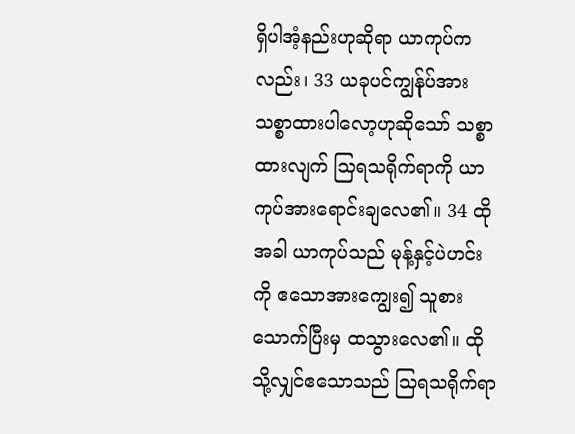ရှိပါအံ့နည်းဟုဆိုရာ ယာကုပ်ကလည်း၊ 33 ယခုပင်ကျွန်ုပ်အား သစ္စာထားပါလော့ဟုဆိုသော် သစ္စာထားလျက် သြရသရိုက်ရာကို ယာကုပ်အားရောင်းချလေ၏။ 34 ထိုအခါ ယာကုပ်သည် မုန့်နှင့်ပဲဟင်းကို ဧသောအားကျွေး၍ သူစားသောက်ပြီးမှ ထသွားလေ၏။ ထိုသို့လျှင်ဧသောသည် သြရသရိုက်ရာ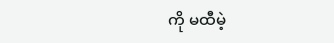ကို မထီမဲ့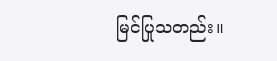မြင်ပြုသတည်း။